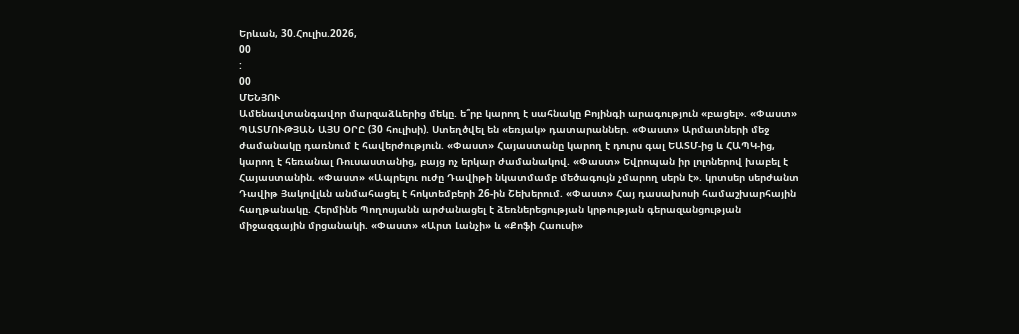Երևան, 30.Հուլիս.2026,
00
:
00
ՄԵՆՅՈՒ
Ամենավտանգավոր մարզաձևերից մեկը. ե՞րբ կարող է սահնակը Բոյինգի արագություն «բացել». «Փաստ» ՊԱՏՄՈՒԹՅԱՆ ԱՅՍ ՕՐԸ (30 հուլիսի). Ստեղծվել են «եռյակ» դատարաններ. «Փաստ» Արմատների մեջ ժամանակը դառնում է հավերժություն. «Փաստ» Հայաստանը կարող է դուրս գալ ԵԱՏՄ-ից և ՀԱՊԿ-ից, կարող է հեռանալ Ռուսաստանից, բայց ոչ երկար ժամանակով. «Փաստ» Եվրոպան իր լոլոներով խաբել է Հայաստանին. «Փաստ» «Ապրելու ուժը Դավիթի նկատմամբ մեծագույն չմարող սերն է». կրտսեր սերժանտ Դավիթ Յակովլևն անմահացել է հոկտեմբերի 26-ին Շեխերում. «Փաստ» Հայ դասախոսի համաշխարհային հաղթանակը. Հերմինե Պողոսյանն արժանացել է ձեռներեցության կրթության գերազանցության միջազգային մրցանակի. «Փաստ» «Արտ Լանչի» և «Քոֆի Հաուսի»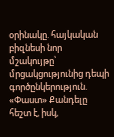օրինակը. հայկական բիզնեսի նոր մշակույթը՝ մրցակցությունից դեպի գործընկերություն. «Փաստ» Քանդելը հեշտ է, իսկ,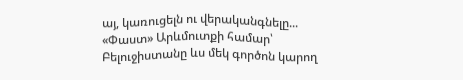այ, կառուցելն ու վերականգնելը... «Փաստ» Արևմուտքի համար՝ Բելուջիստանը ևս մեկ գործոն կարող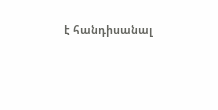է հանդիսանալ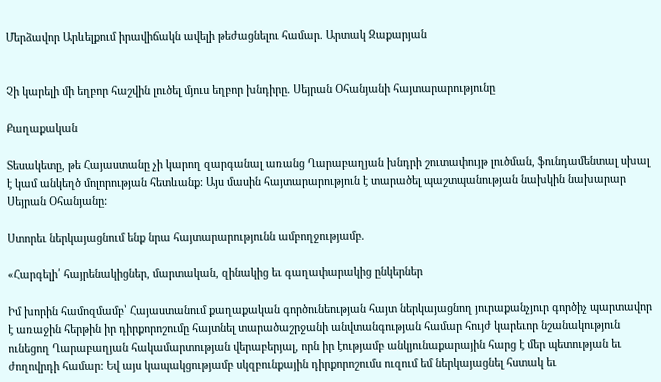Մերձավոր Արևելքում իրավիճակն ավելի թեժացնելու համար. Արտակ Զաքարյան


Չի կարելի մի եղբոր հաշվին լուծել մյուս եղբոր խնդիրը. Սեյրան Օհանյանի հայտարարությունը

Քաղաքական

Տեսակետը, թե Հայաստանը չի կարող զարգանալ առանց Ղարաբաղյան խնդրի շուտափույթ լուծման, ֆունդամենտալ սխալ է կամ անկեղծ մոլորության հետևանք: Այս մասին հայտարարություն է տարածել պաշտպանության նախկին նախարար Սեյրան Օհանյանը:

Ստորեւ ներկայացնում ենք նրա հայտարարությունն ամբողջությամբ.

«Հարգելի՛ հայրենակիցներ, մարտական, զինակից եւ գաղափարակից ընկերներ

Իմ խորին համոզմամբ՝ Հայաստանում քաղաքական գործունեության հայտ ներկայացնող յուրաքանչյուր գործիչ պարտավոր է առաջին հերթին իր դիրքորոշումը հայտնել տարածաշրջանի անվտանգության համար հույժ կարեւոր նշանակություն ունեցող Ղարաբաղյան հակամարտության վերաբերյալ, որն իր էությամբ անկյունաքարային հարց է մեր պետության եւ ժողովրդի համար: Եվ այս կապակցությամբ սկզբունքային դիրքորոշումս ուզում եմ ներկայացնել հստակ եւ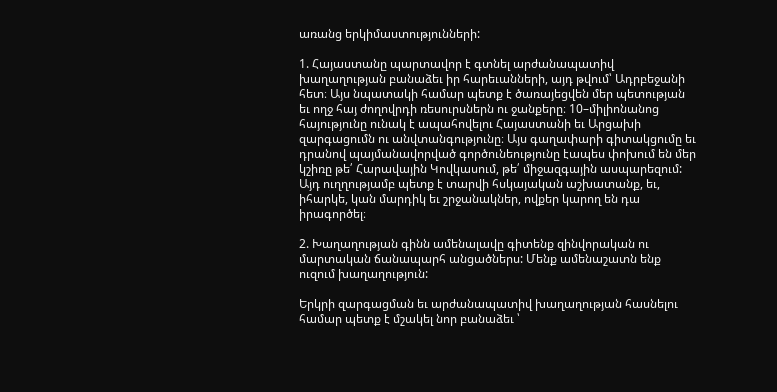առանց երկիմաստությունների:

1. Հայաստանը պարտավոր է գտնել արժանապատիվ խաղաղության բանաձեւ իր հարեւանների, այդ թվում՝ Ադրբեջանի հետ։ Այս նպատակի համար պետք է ծառայեցվեն մեր պետության եւ ողջ հայ ժողովրդի ռեսուրսներն ու ջանքերը։ 10–միլիոնանոց հայությունը ունակ է ապահովելու Հայաստանի եւ Արցախի զարգացումն ու անվտանգությունը։ Այս գաղափարի գիտակցումը եւ դրանով պայմանավորված գործունեությունը էապես փոխում են մեր կշիռը թե՛ Հարավային Կովկասում, թե՛ միջազգային ասպարեզում: Այդ ուղղությամբ պետք է տարվի հսկայական աշխատանք, եւ, իհարկե, կան մարդիկ եւ շրջանակներ, ովքեր կարող են դա իրագործել։

2. Խաղաղության գինն ամենալավը գիտենք զինվորական ու մարտական ճանապարհ անցածներս: Մենք ամենաշատն ենք ուզում խաղաղություն:

Երկրի զարգացման եւ արժանապատիվ խաղաղության հասնելու համար պետք է մշակել նոր բանաձեւ ՝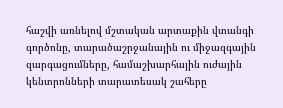հաշվի առնելով մշտական արտաքին վտանգի գործոնը, տարածաշրջանային ու միջազգային զարգացումները, համաշխարհային ուժային կենտրոնների տարատեսակ շահերը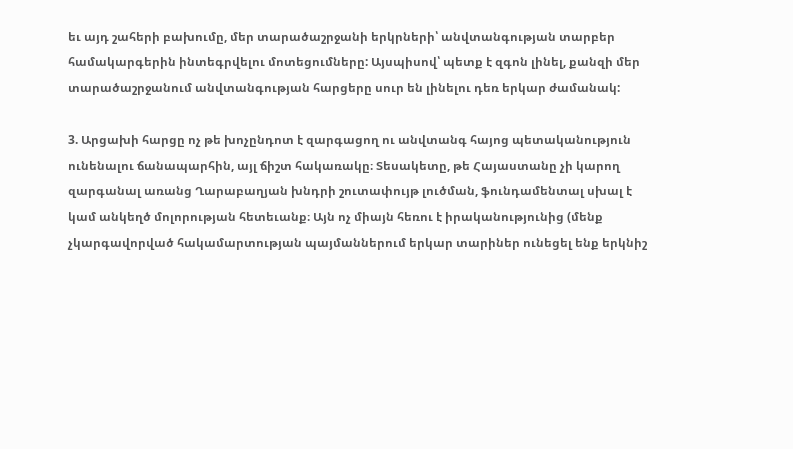եւ այդ շահերի բախումը, մեր տարածաշրջանի երկրների՝ անվտանգության տարբեր համակարգերին ինտեգրվելու մոտեցումները: Այսպիսով՝ պետք է զգոն լինել, քանզի մեր տարածաշրջանում անվտանգության հարցերը սուր են լինելու դեռ երկար ժամանակ:

3. Արցախի հարցը ոչ թե խոչընդոտ է զարգացող ու անվտանգ հայոց պետականություն ունենալու ճանապարհին, այլ ճիշտ հակառակը։ Տեսակետը, թե Հայաստանը չի կարող զարգանալ առանց Ղարաբաղյան խնդրի շուտափույթ լուծման, ֆունդամենտալ սխալ է կամ անկեղծ մոլորության հետեւանք։ Այն ոչ միայն հեռու է իրականությունից (մենք չկարգավորված հակամարտության պայմաններում երկար տարիներ ունեցել ենք երկնիշ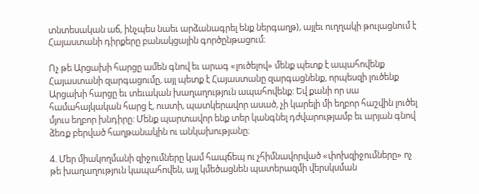տնտեսական աճ, ինչպես նաեւ արձանագրել ենք ներգաղթ), այլեւ ուղղակի թուլացնում է Հայաստանի դիրքերը բանակցային գործընթացում։

Ոչ թե Արցախի հարցը ամեն գնով եւ արագ «լուծելով» մենք պետք է ապահովենք Հայաստանի զարգացումը, այլ պետք է Հայաստանը զարգացնենք, որպեսզի լուծենք Արցախի հարցը եւ տեւական խաղաղություն ապահովենք: Եվ քանի որ սա համահայկական հարց է, ուստի, պատկերավոր ասած, չի կարելի մի եղբոր հաշվին լուծել մյուս եղբոր խնդիրը: Մենք պարտավոր ենք տեր կանգնել դժվարությամբ եւ արյան գնով ձեռք բերված հաղթանակին ու անկախությանը։

4. Մեր միակողմանի զիջումները կամ հապճեպ ու չհիմնավորված «փոխզիջումները» ոչ թե խաղաղություն կապահովեն, այլ կմեծացնեն պատերազմի վերսկսման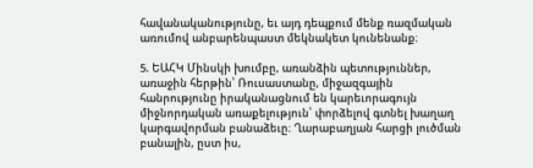հավանականությունը, եւ այդ դեպքում մենք ռազմական առումով անբարենպաստ մեկնակետ կունենանք։

5. ԵԱՀԿ Մինսկի խումբը, առանձին պետություններ, առաջին հերթին՝ Ռուսաստանը, միջազգային հանրությունը իրականացնում են կարեւորագույն միջնորդական առաքելություն՝ փորձելով գտնել խաղաղ կարգավորման բանաձեւը։ Ղարաբաղյան հարցի լուծման բանալին, ըստ իս,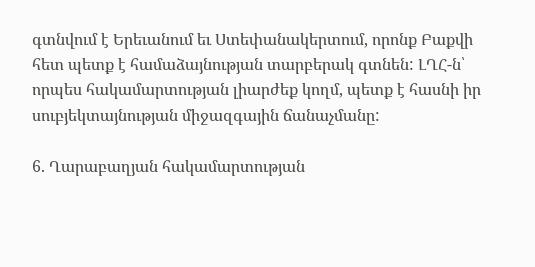գտնվում է Երեւանում եւ Ստեփանակերտում, որոնք Բաքվի հետ պետք է համաձայնության տարբերակ գտնեն: ԼՂՀ-ն՝ որպես հակամարտության լիարժեք կողմ, պետք է հասնի իր սուբյեկտայնության միջազգային ճանաչմանը:

6. Ղարաբաղյան հակամարտության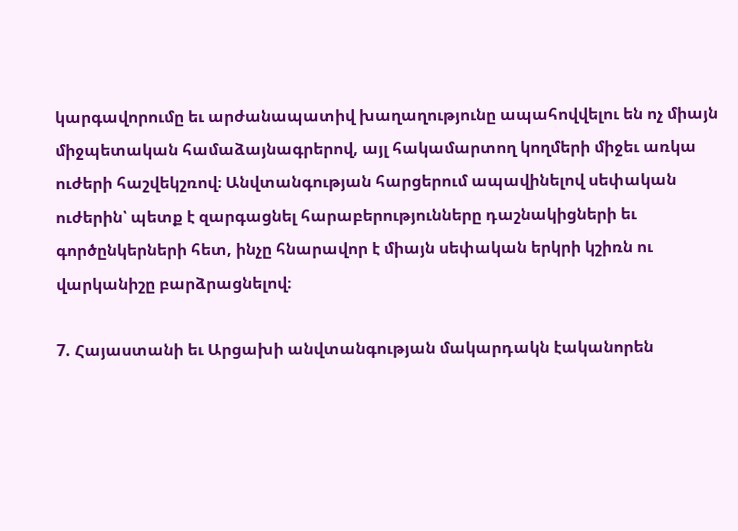կարգավորումը եւ արժանապատիվ խաղաղությունը ապահովվելու են ոչ միայն միջպետական համաձայնագրերով, այլ հակամարտող կողմերի միջեւ առկա ուժերի հաշվեկշռով։ Անվտանգության հարցերում ապավինելով սեփական ուժերին՝ պետք է զարգացնել հարաբերությունները դաշնակիցների եւ գործընկերների հետ, ինչը հնարավոր է միայն սեփական երկրի կշիռն ու վարկանիշը բարձրացնելով։

7. Հայաստանի եւ Արցախի անվտանգության մակարդակն էականորեն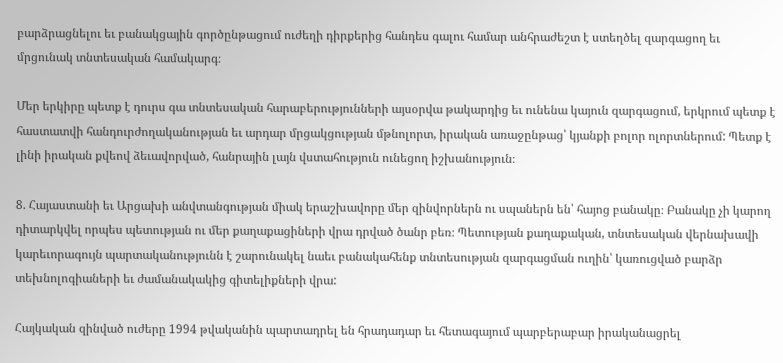բարձրացնելու եւ բանակցային գործընթացում ուժեղի դիրքերից հանդես գալու համար անհրաժեշտ է ստեղծել զարգացող եւ մրցունակ տնտեսական համակարգ։

Մեր երկիրը պետք է դուրս գա տնտեսական հարաբերությունների այսօրվա թակարդից եւ ունենա կայուն զարգացում, երկրում պետք է հաստատվի հանդուրժողականության եւ արդար մրցակցության մթնոլորտ, իրական առաջընթաց՝ կյանքի բոլոր ոլորտներում: Պետք է լինի իրական քվեով ձեւավորված, հանրային լայն վստահություն ունեցող իշխանություն։

8. Հայաստանի եւ Արցախի անվտանգության միակ երաշխավորը մեր զինվորներն ու սպաներն են՝ հայոց բանակը։ Բանակը չի կարող դիտարկվել որպես պետության ու մեր քաղաքացիների վրա դրված ծանր բեռ։ Պետության քաղաքական, տնտեսական վերնախավի կարեւորագույն պարտականությունն է շարունակել նաեւ բանակահենք տնտեսության զարգացման ուղին՝ կառուցված բարձր տեխնոլոգիաների եւ ժամանակակից գիտելիքների վրա:

Հայկական զինված ուժերը 1994 թվականին պարտադրել են հրադադար եւ հետագայում պարբերաբար իրականացրել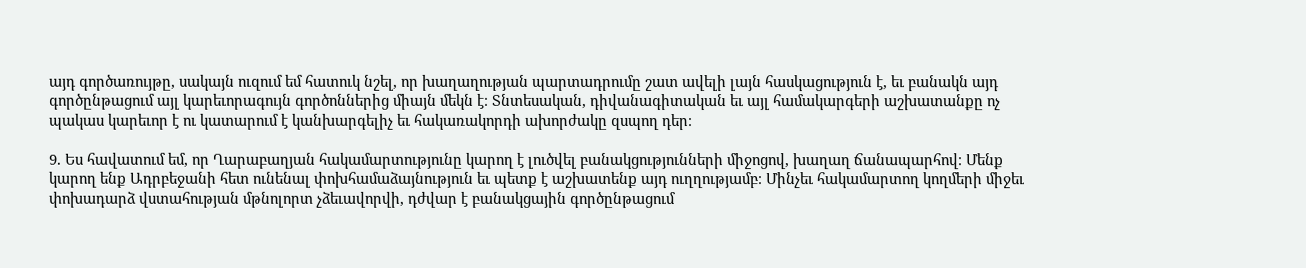այդ գործառույթը, սակայն ուզում եմ հատուկ նշել, որ խաղաղության պարտադրումը շատ ավելի լայն հասկացություն է, եւ բանակն այդ գործընթացում այլ կարեւորագույն գործոններից միայն մեկն է։ Տնտեսական, դիվանագիտական եւ այլ համակարգերի աշխատանքը ոչ պակաս կարեւոր է ու կատարում է կանխարգելիչ եւ հակառակորդի ախորժակը զսպող դեր։

9. Ես հավատում եմ, որ Ղարաբաղյան հակամարտությունը կարող է լուծվել բանակցությունների միջոցով, խաղաղ ճանապարհով։ Մենք կարող ենք Ադրբեջանի հետ ունենալ փոխհամաձայնություն եւ պետք է աշխատենք այդ ուղղությամբ։ Մինչեւ հակամարտող կողմերի միջեւ փոխադարձ վստահության մթնոլորտ չձեւավորվի, դժվար է բանակցային գործընթացում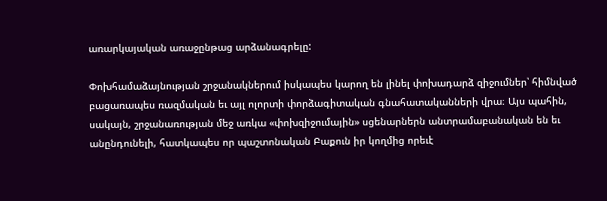առարկայական առաջընթաց արձանագրելը:

Փոխհամաձայնության շրջանակներում իսկապես կարող են լինել փոխադարձ զիջումներ՝ հիմնված բացառապես ռազմական եւ այլ ոլորտի փորձագիտական գնահատականների վրա։ Այս պահին, սակայն, շրջանառության մեջ առկա «փոխզիջումային» սցենարներն անտրամաբանական են եւ անընդունելի, հատկապես որ պաշտոնական Բաքուն իր կողմից որեւէ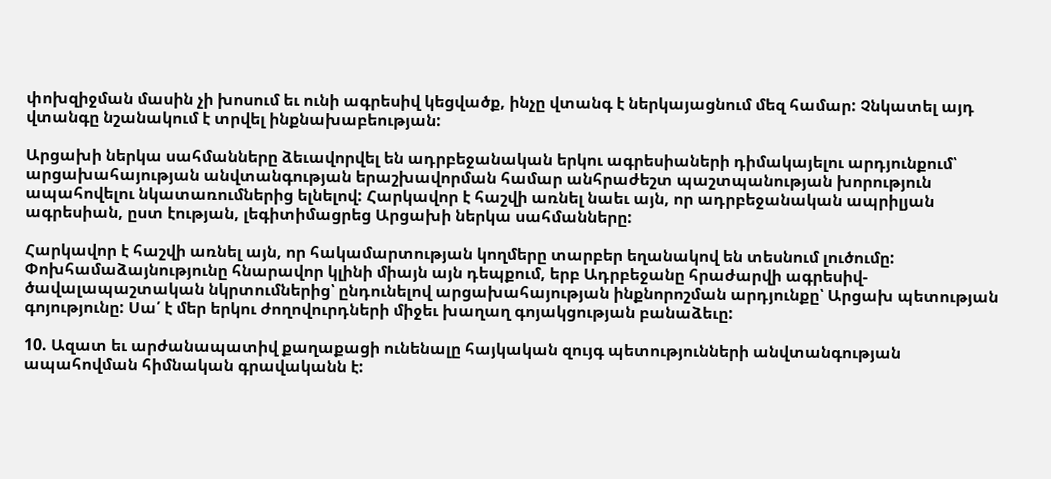փոխզիջման մասին չի խոսում եւ ունի ագրեսիվ կեցվածք, ինչը վտանգ է ներկայացնում մեզ համար: Չնկատել այդ վտանգը նշանակում է տրվել ինքնախաբեության:

Արցախի ներկա սահմանները ձեւավորվել են ադրբեջանական երկու ագրեսիաների դիմակայելու արդյունքում՝ արցախահայության անվտանգության երաշխավորման համար անհրաժեշտ պաշտպանության խորություն ապահովելու նկատառումներից ելնելով: Հարկավոր է հաշվի առնել նաեւ այն, որ ադրբեջանական ապրիլյան ագրեսիան, ըստ էության, լեգիտիմացրեց Արցախի ներկա սահմանները:

Հարկավոր է հաշվի առնել այն, որ հակամարտության կողմերը տարբեր եղանակով են տեսնում լուծումը: Փոխհամաձայնությունը հնարավոր կլինի միայն այն դեպքում, երբ Ադրբեջանը հրաժարվի ագրեսիվ-ծավալապաշտական նկրտումներից՝ ընդունելով արցախահայության ինքնորոշման արդյունքը՝ Արցախ պետության գոյությունը: Սա՛ է մեր երկու ժողովուրդների միջեւ խաղաղ գոյակցության բանաձեւը:

10. Ազատ եւ արժանապատիվ քաղաքացի ունենալը հայկական զույգ պետությունների անվտանգության ապահովման հիմնական գրավականն է: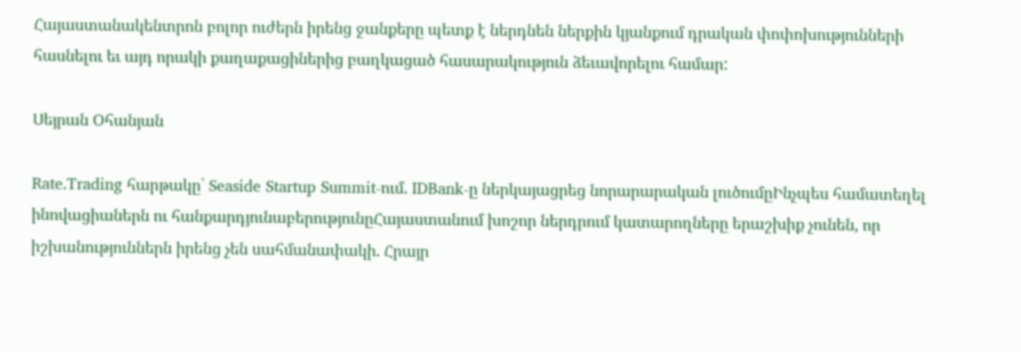Հայաստանակենտրոն բոլոր ուժերն իրենց ջանքերը պետք է ներդնեն ներքին կյանքում դրական փոփոխությունների հասնելու եւ այդ որակի քաղաքացիներից բաղկացած հասարակություն ձեւավորելու համար:

Սեյրան Օհանյան

Rate.Trading հարթակը՝ Seaside Startup Summit-ում. IDBank-ը ներկայացրեց նորարարական լուծումըԻնչպես համատեղել ինովացիաներն ու հանքարդյունաբերությունըՀայաստանում խոշոր ներդրում կատարողները երաշխիք չունեն, որ իշխանություններն իրենց չեն սահմանափակի. Հրայր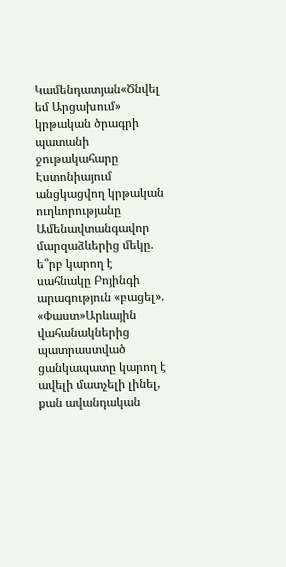Կամենդատյան«Ծնվել եմ Արցախում» կրթական ծրագրի պատանի ջութակահարը Էստոնիայում անցկացվող կրթական ուղևորությանը Ամենավտանգավոր մարզաձևերից մեկը. ե՞րբ կարող է սահնակը Բոյինգի արագություն «բացել». «Փաստ»Արևային վահանակներից պատրաստված ցանկապատը կարող է ավելի մատչելի լինել, քան ավանդական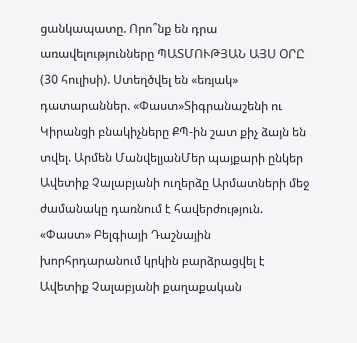ցանկապատը. Որո՞նք են դրա առավելությունները ՊԱՏՄՈՒԹՅԱՆ ԱՅՍ ՕՐԸ (30 հուլիսի). Ստեղծվել են «եռյակ» դատարաններ. «Փաստ»Տիգրանաշենի ու Կիրանցի բնակիչները ՔՊ-ին շատ քիչ ձայն են տվել. Արմեն ՄանվելյանՄեր պայքարի ընկեր Ավետիք Չալաբյանի ուղերձը Արմատների մեջ ժամանակը դառնում է հավերժություն. «Փաստ» Բելգիայի Դաշնային խորհրդարանում կրկին բարձրացվել է Ավետիք Չալաբյանի քաղաքական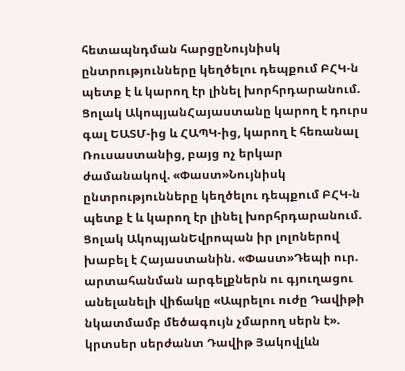հետապնդման հարցըՆույնիսկ ընտրությունները կեղծելու դեպքում ԲՀԿ-ն պետք է և կարող էր լինել խորհրդարանում. Ցոլակ ԱկոպյանՀայաստանը կարող է դուրս գալ ԵԱՏՄ-ից և ՀԱՊԿ-ից, կարող է հեռանալ Ռուսաստանից, բայց ոչ երկար ժամանակով. «Փաստ»Նույնիսկ ընտրությունները կեղծելու դեպքում ԲՀԿ-ն պետք է և կարող էր լինել խորհրդարանում. Ցոլակ ԱկոպյանԵվրոպան իր լոլոներով խաբել է Հայաստանին. «Փաստ»Դեպի ուր. արտահանման արգելքներն ու գյուղացու անելանելի վիճակը «Ապրելու ուժը Դավիթի նկատմամբ մեծագույն չմարող սերն է». կրտսեր սերժանտ Դավիթ Յակովլևն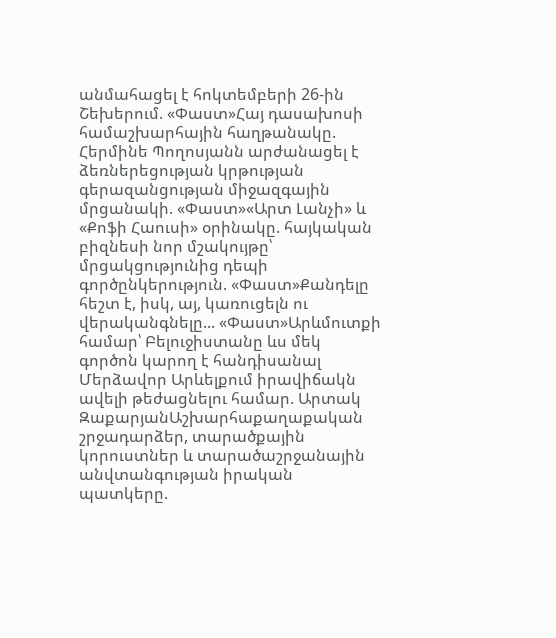անմահացել է հոկտեմբերի 26-ին Շեխերում. «Փաստ»Հայ դասախոսի համաշխարհային հաղթանակը. Հերմինե Պողոսյանն արժանացել է ձեռներեցության կրթության գերազանցության միջազգային մրցանակի. «Փաստ»«Արտ Լանչի» և «Քոֆի Հաուսի» օրինակը. հայկական բիզնեսի նոր մշակույթը՝ մրցակցությունից դեպի գործընկերություն. «Փաստ»Քանդելը հեշտ է, իսկ, այ, կառուցելն ու վերականգնելը... «Փաստ»Արևմուտքի համար՝ Բելուջիստանը ևս մեկ գործոն կարող է հանդիսանալ Մերձավոր Արևելքում իրավիճակն ավելի թեժացնելու համար. Արտակ ԶաքարյանԱշխարհաքաղաքական շրջադարձեր, տարածքային կորուստներ և տարածաշրջանային անվտանգության իրական պատկերը.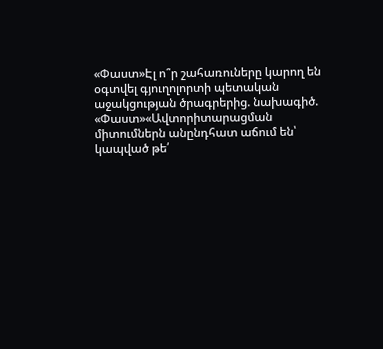«Փաստ»Էլ ո՞ր շահառուները կարող են օգտվել գյուղոլորտի պետական աջակցության ծրագրերից. նախագիծ. «Փաստ»«Ավտորիտարացման միտումներն անընդհատ աճում են՝ կապված թե՛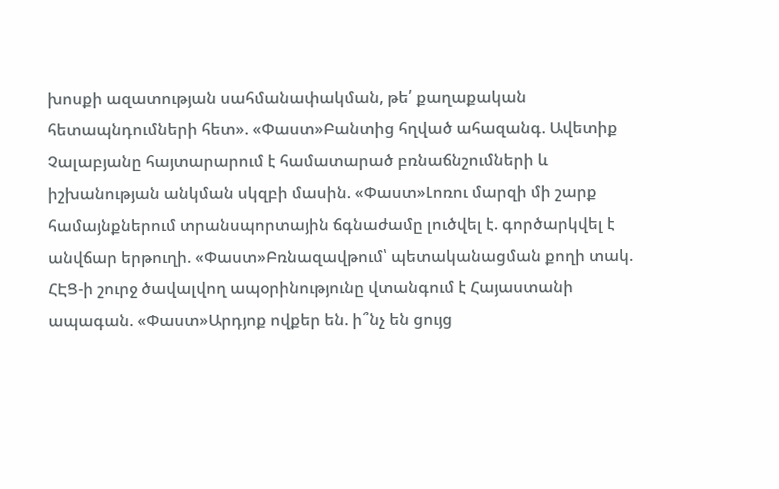խոսքի ազատության սահմանափակման, թե՛ քաղաքական հետապնդումների հետ». «Փաստ»Բանտից հղված ահազանգ. Ավետիք Չալաբյանը հայտարարում է համատարած բռնաճնշումների և իշխանության անկման սկզբի մասին. «Փաստ»Լոռու մարզի մի շարք համայնքներում տրանսպորտային ճգնաժամը լուծվել է. գործարկվել է անվճար երթուղի. «Փաստ»Բռնազավթում՝ պետականացման քողի տակ. ՀԷՑ-ի շուրջ ծավալվող ապօրինությունը վտանգում է Հայաստանի ապագան. «Փաստ»Արդյոք ովքեր են. ի՞նչ են ցույց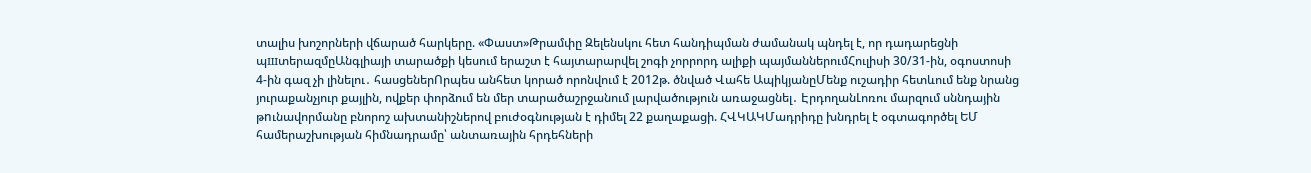տալիս խոշորների վճարած հարկերը. «Փաստ»Թրամփը Զելենսկու հետ հանդիպման ժամանակ պնդել է, որ դադարեցնի պшտերազմըԱնգլիայի տարածքի կեսում երաշտ է հայտարարվել շոգի չորրորդ ալիքի պայմաններումՀուլիսի 30/31-ին, օգոստոսի 4-ին գազ չի լինելու․ հասցեներՈրպես անհետ կորած որոնվում է 2012թ. ծնված Վահե ԱպիկյանըՄենք ուշադիր հետևում ենք նրանց յուրաքանչյուր քայլին, ովքեր փորձում են մեր տարածաշրջանում լարվածություն առաջացնել․ ԷրդողանԼոռու մարզում սննդային թnւնավորմանը բնորոշ ախտանիշներով բուժօգնության է դիմել 22 քաղաքացի. ՀՎԿԱԿՄադրիդը խնդրել է օգտագործել ԵՄ համերաշխության հիմնադրամը՝ անտառային հրդեհների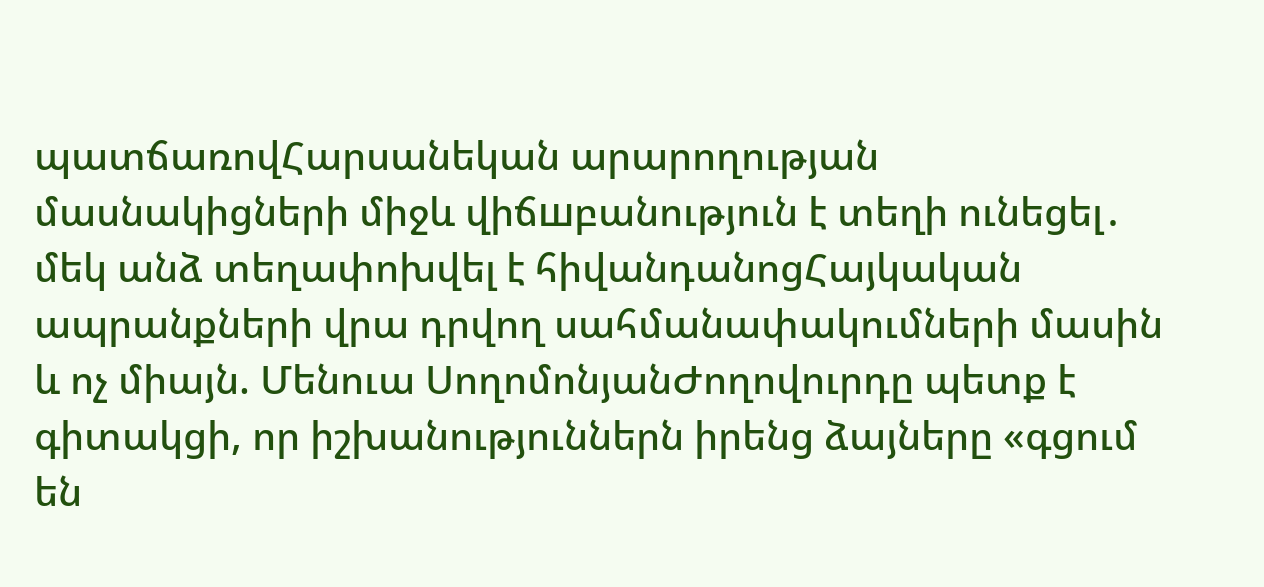պատճառովՀարսանեկան արարողության մասնակիցների միջև վիճшբանություն է տեղի ունեցել․ մեկ անձ տեղափոխվել է հիվանդանոցՀայկական ապրանքների վրա դրվող սահմանափակումների մասին և ոչ միայն. Մենուա ՍողոմոնյանԺողովուրդը պետք է գիտակցի, որ իշխանություններն իրենց ձայները «գցում են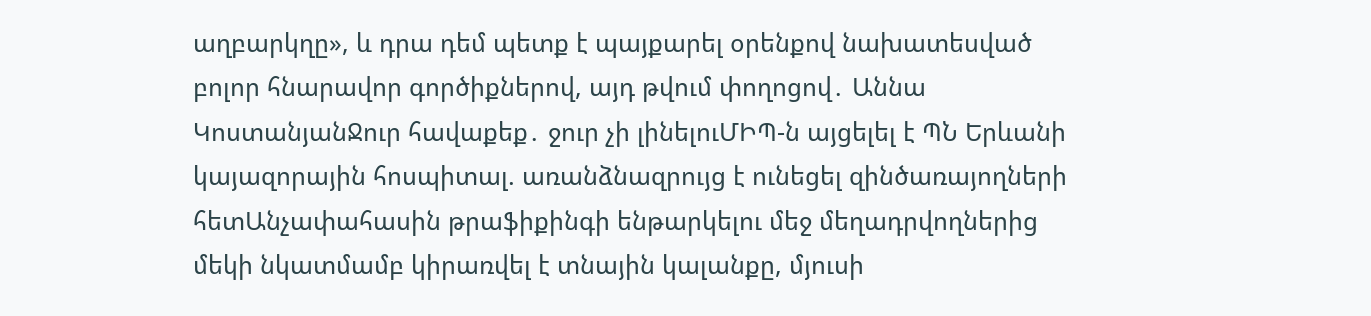աղբարկղը», և դրա դեմ պետք է պայքարել օրենքով նախատեսված բոլոր հնարավոր գործիքներով, այդ թվում փողոցով․ Աննա ԿոստանյանՋուր հավաքեք․ ջուր չի լինելուՄԻՊ-ն այցելել է ՊՆ Երևանի կայազորային հոսպիտալ. առանձնազրույց է ունեցել զինծառայողների հետԱնչափահասին թրաֆիքինգի ենթարկելու մեջ մեղադրվողներից մեկի նկատմամբ կիրառվել է տնային կալանքը, մյուսի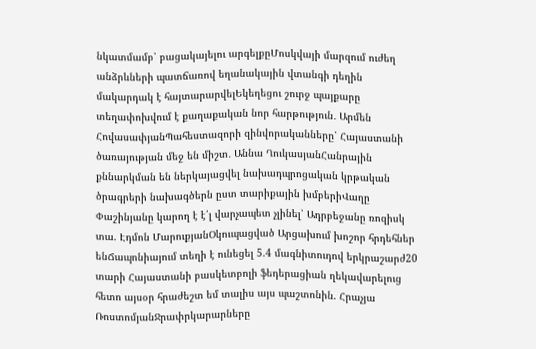նկատմամբ՝ բացակայելու արգելքըՄոսկվայի մարզում ուժեղ անձրևների պատճառով եղանակային վտանգի դեղին մակարդակ է հայտարարվելԵկեղեցու շուրջ պայքարը տեղափոխվում է քաղաքական նոր հարթություն․ Արմեն ՀովասափյանՊահեստազորի զինվորականները՝ Հայաստանի ծառայության մեջ են միշտ․ Աննա ՂուկասյանՀանրային քննարկման են ներկայացվել նախադպրոցական կրթական ծրագրերի նախագծերն ըստ տարիքային խմբերիՎաղը Փաշինյանը կարող է է՛լ վարչապետ չլինել՝ Ադրբեջանը ռոզիսկ տա. Էդմոն ՄարուքյանՕկուպացված Արցախում խոշոր հրդեհներ ենՃապոնիայում տեղի է ունեցել 5.4 մագնիտուդով երկրաշարժ20 տարի Հայաստանի բասկետբոլի ֆեդերացիան ղեկավարելուց հետո այսօր հրաժեշտ եմ տալիս այս պաշտոնին. Հրաչյա ՌոստոմյանՋրափրկարարները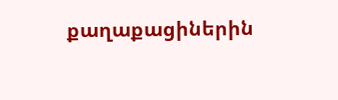քաղաքացիներին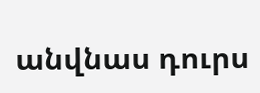անվնաս դուրս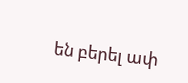են բերել ափ